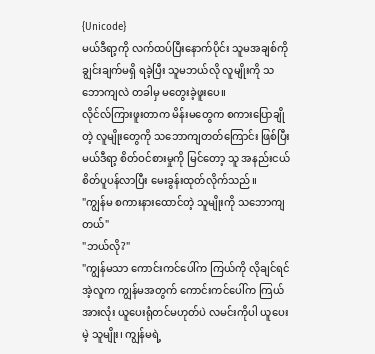{Unicode}
မယ်ဒီရာ့ကို လက်ထပ်ပြီးနောက်ပိုင်း သူမအချစ်ကို ချွင်းချက်မရှိ ရခဲ့ပြီး သူမဘယ်လို လူမျိုးကို သဘောကျလဲ တခါမှ မတွေးခဲ့ဖူးပေ။
လိုင်လ်ကြားဖူးတာက မိန်းမတွေက စကားပြောချိုတဲ့ လူမျိုးတွေကို သဘောကျတတ်ကြောင်း ဖြစ်ပြီး မယ်ဒီရာ့ စိတ်ဝင်စားမှုကို မြင်တော့ သူ အနည်းငယ် စိတ်ပူပန်လာပြီး မေးခွန်းထုတ်လိုက်သည်။
"ကျွန်မ စကားနားထောင်တဲ့ သူမျိုးကို သဘောကျတယ်"
"ဘယ်လို?"
"ကျွန်မသာ ကောင်းကင်ပေါ်က ကြယ်ကို လိုချင်ရင် အဲ့လူက ကျွန်မအတွက် ကောင်းကင်ပေါ်က ကြယ်အားလုံး ယူပေးရုံတင်မဟုတ်ပဲ လမင်းကိုပါ ယူပေးမဲ့ သူမျိုး၊ ကျွန်မရဲ့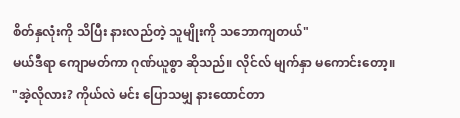စိတ်နှလုံးကို သိပြီး နားလည်တဲ့ သူမျိုးကို သဘောကျတယ်"
မယ်ဒီရာ ကျောမတ်ကာ ဂုဏ်ယူစွာ ဆိုသည်။ လိုင်လ် မျက်နှာ မကောင်းတော့။
"အဲ့လိုလား? ကိုယ်လဲ မင်း ပြောသမျှ နားထောင်တာ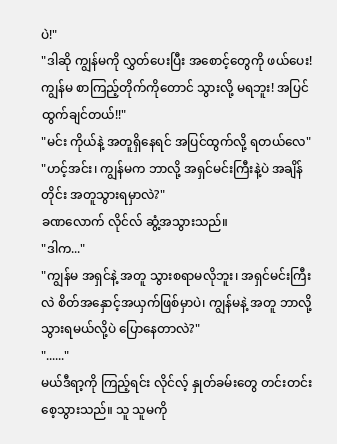ပဲ!"
"ဒါဆို ကျွန်မကို လွှတ်ပေးပြီး အစောင့်တွေကို ဖယ်ပေး! ကျွန်မ စာကြည့်တိုက်ကိုတောင် သွားလို့ မရဘူး! အပြင်ထွက်ချင်တယ်!!"
"မင်း ကိုယ်နဲ့ အတူရှိနေရင် အပြင်ထွက်လို့ ရတယ်လေ"
"ဟင့်အင်း၊ ကျွန်မက ဘာလို့ အရှင်မင်းကြီးနဲ့ပဲ အချိန်တိုင်း အတူသွားရမှာလဲ?"
ခဏလောက် လိုင်လ် ဆွံ့အသွားသည်။
"ဒါက..."
"ကျွန်မ အရှင်နဲ့ အတူ သွားစရာမလိုဘူး၊ အရှင်မင်းကြီးလဲ စိတ်အနှောင့်အယှက်ဖြစ်မှာပဲ၊ ကျွန်မနဲ့ အတူ ဘာလို့ သွားရမယ်လို့ပဲ ပြောနေတာလဲ?"
"......"
မယ်ဒီရာ့ကို ကြည့်ရင်း လိုင်လ့် နှုတ်ခမ်းတွေ တင်းတင်းစေ့သွားသည်။ သူ သူမကို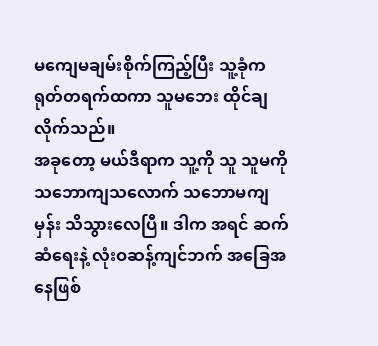မကျေမချမ်းစိုက်ကြည့်ပြီး သူ့ခုံက ရုတ်တရက်ထကာ သူမဘေး ထိုင်ချလိုက်သည်။
အခုတော့ မယ်ဒီရာက သူ့ကို သူ သူမကို သဘောကျသလောက် သဘောမကျမှန်း သိသွားလေပြီ။ ဒါက အရင် ဆက်ဆံရေးနဲ့ လုံးဝဆန့်ကျင်ဘက် အခြေအနေဖြစ်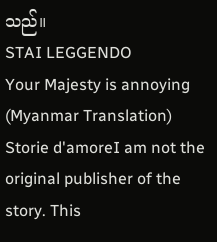သည်။
STAI LEGGENDO
Your Majesty is annoying (Myanmar Translation)
Storie d'amoreI am not the original publisher of the story. This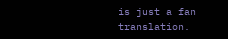is just a fan translation.